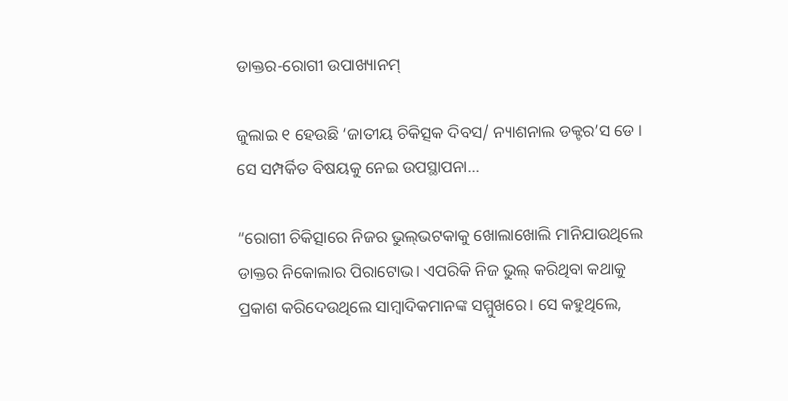ଡାକ୍ତର-ରୋଗୀ ଉପାଖ୍ୟାନମ୍‌

ଜୁଲାଇ ୧ ହେଉଛି ‘ଜାତୀୟ ଚିକିତ୍ସକ ଦିବସ/ ନ୍ୟାଶନାଲ ଡକ୍ଟର’ସ ଡେ ।
ସେ ସମ୍ପର୍କିତ ବିଷୟକୁ ନେଇ ଉପସ୍ଥାପନା…

“ରୋଗୀ ଚିକିତ୍ସାରେ ନିଜର ଭୁଲ୍‌ଭଟକାକୁ ଖୋଲାଖୋଲି ମାନିଯାଉଥିଲେ ଡାକ୍ତର ନିକୋଲାର ପିରାଟୋଭ। ଏପରିକି ନିଜ ଭୁଲ୍‌ କରିଥିବା କଥାକୁ ପ୍ରକାଶ କରିଦେଉଥିଲେ ସାମ୍ବାଦିକମାନଙ୍କ ସମ୍ମୁଖରେ। ସେ କହୁଥିଲେ,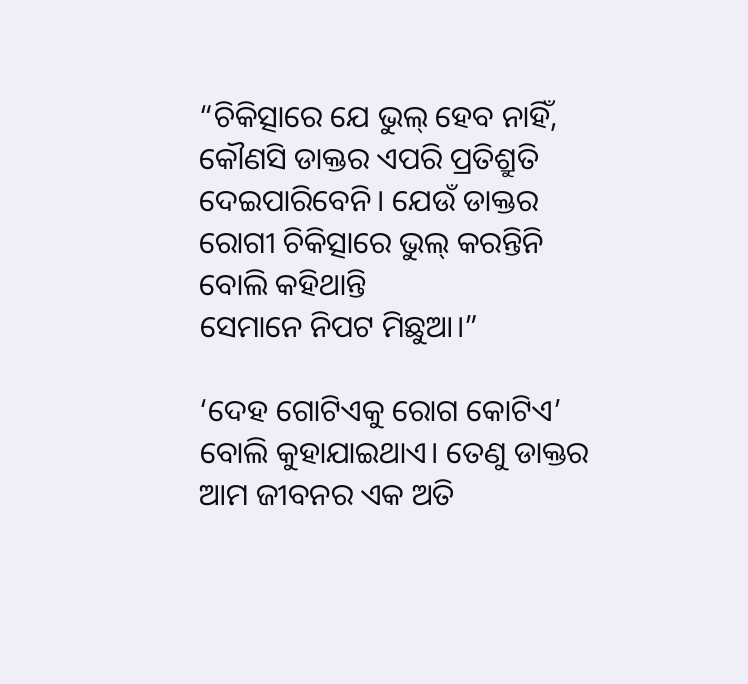“ଚିକିତ୍ସାରେ ଯେ ଭୁଲ୍‌ ହେବ ନାହିଁ, କୌଣସି ଡାକ୍ତର ଏପରି ପ୍ରତିଶ୍ରୁତି ଦେଇପାରିବେନି। ଯେଉଁ ଡାକ୍ତର ରୋଗୀ ଚିକିତ୍ସାରେ ଭୁଲ୍‌ କରନ୍ତିନି ବୋଲି କହିଥାନ୍ତି
ସେମାନେ ନିପଟ ମିଛୁଆ।”

‘ଦେହ ଗୋଟିଏକୁ ରୋଗ କୋଟିଏ’ ବୋଲି କୁହାଯାଇଥାଏ। ତେଣୁ ଡାକ୍ତର ଆମ ଜୀବନର ଏକ ଅତି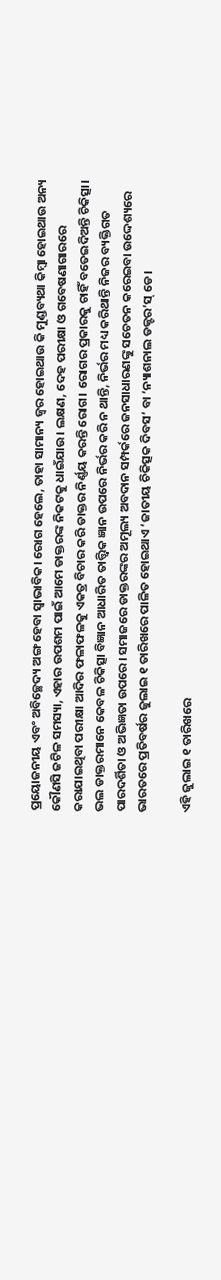ପ୍ରୟୋଜନୀୟ ଏବଂ ଅବିଚ୍ଛେଦ୍ୟ ଅଙ୍ଗ ହେବା ସ୍ବାଭାବିକ। ରୋଗ ହେଲେ, ତାହା ସାମାନ୍ୟ ଜ୍ୱର ହୋଇଥାଉ କି ମୁଣ୍ଡବ୍ୟଥା କିମ୍ବା ହୋଇଥାଉ ଅନ୍ୟ କୌଣସି ଜଟିଳ ସମସ୍ୟା, ଏହାର ଉପଶମ ପାଇଁ ଆମେ ଡାକ୍ତରଙ୍କ ନିକଟକୁ ଧାଇଁଯାଉ। ଲକ୍ଷଣ, ଦେହ ପରୀକ୍ଷା ଓ ଗବେଷଣାଗାରରେ କରାଯାଇଥିବା ପରୀକ୍ଷା ଆଦିର ଫଳାଫଳକୁ ଏକତ୍ର ବିଚାର କରି ଡାକ୍ତର ନିର୍ଣ୍ଣୟ କରନ୍ତି ରୋଗ। ରୋଗର ପ୍ରକାରକୁ ଚାହିଁ ବତେଇଦିଅନ୍ତି ଚିକିତ୍ସା। ଭଲ ଡାକ୍ତରମାନେ କେବଳ ଚିକିତ୍ସା ବିଜ୍ଞାନ ଆଧାରିତ ତାତ୍ତ୍ୱିକ ଜ୍ଞାନ ଉପରେ ନିର୍ଭର କରି ନ ଥାନ୍ତି, ନିର୍ଭର ମଧ୍ୟ କରିଥାନ୍ତି ନିଜର ବ୍ୟକ୍ତିଗତ ପାରଦର୍ଶିତା ଓ ଅଭିଜ୍ଞତା ଉପରେ। ସମାଜରେ ଡାକ୍ତରଙ୍କର ଅମୂଲ୍ୟ ଅବଦାନ ସମ୍ପର୍କରେ ଜନସାଧାରଣଙ୍କୁ ସଚେତନ କରେଇବା ଉଦ୍ଦେଶ୍ୟରେ ଭାରତରେ ପ୍ରତିବର୍ଷର ଜୁଲାଇ ୧ ତାରିଖରେ ପାଳିତ ହୋଇଥାଏ ‘ଜାତୀୟ ଚିକିତ୍ସକ ଦିବସ’ ବା ‘ନ୍ୟାଶନାଲ ଡକ୍ଟର’ସ୍‌ ଡେ।

ଏହି ଜୁଲାଇ ୧ ତାରିଖରେ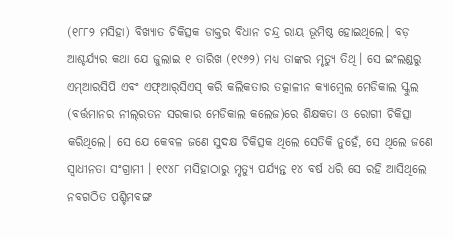(୧୮୮୨ ମସିହା) ବିଖ୍ୟାତ ଚିକିତ୍ସକ ଡାକ୍ତର ବିଧାନ ଚନ୍ଦ୍ର ରାୟ ଭୂମିଷ୍ଠ ହୋଇଥିଲେ। ବଡ଼ ଆଶ୍ଚର୍ଯ୍ୟର କଥା ଯେ ଜୁଲାଇ ୧ ତାରିଖ (୧୯୬୨) ମଧ୍ୟ ତାଙ୍କର ମୃତ୍ୟୁ ତିଥି। ସେ ଇଂଲଣ୍ଡରୁ ଏମ୍‌ଆରସିପି ଏବଂ ଏଫ୍‌ଆର୍‌ସିଏସ୍‌ କରି କଲିକତାର ତତ୍କାଳୀନ କ୍ୟାମ୍ବେଲ ମେଡିକାଲ ସ୍କୁଲ (ବର୍ତ୍ତମାନର ନୀଲ୍‌ରତନ ସରକାର ମେଡିକାଲ କଲେଜ)ରେ ଶିକ୍ଷକତା ଓ ରୋଗୀ ଚିକିତ୍ସା କରିଥିଲେ। ସେ ଯେ କେବଳ ଜଣେ ସୁଦକ୍ଷ ଚିକିତ୍ସକ ଥିଲେ ସେତିକି ନୁହେଁ, ସେ ଥିଲେ ଜଣେ ସ୍ବାଧୀନତା ସଂଗ୍ରାମୀ । ୧୯୪୮ ମସିହାଠାରୁ ମୃତ୍ୟୁ ପର୍ଯ୍ୟନ୍ତ ୧୪ ବର୍ଷ ଧରି ସେ ରହି ଆସିଥିଲେ ନବଗଠିତ ପଶ୍ଚିମବଙ୍ଗ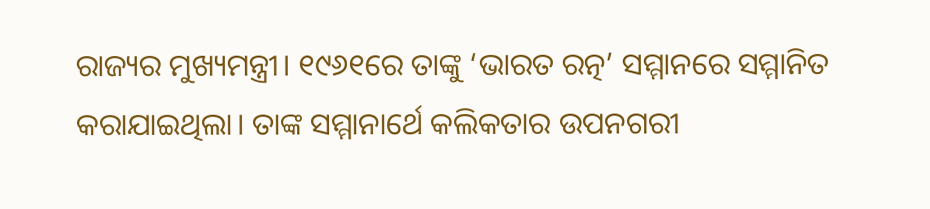ରାଜ୍ୟର ମୁଖ୍ୟମନ୍ତ୍ରୀ। ୧୯୬୧ରେ ତାଙ୍କୁ ‘ଭାରତ ରତ୍ନ’ ସମ୍ମାନରେ ସମ୍ମାନିତ କରାଯାଇଥିଲା। ତାଙ୍କ ସମ୍ମାନାର୍ଥେ କଲିକତାର ଉପନଗରୀ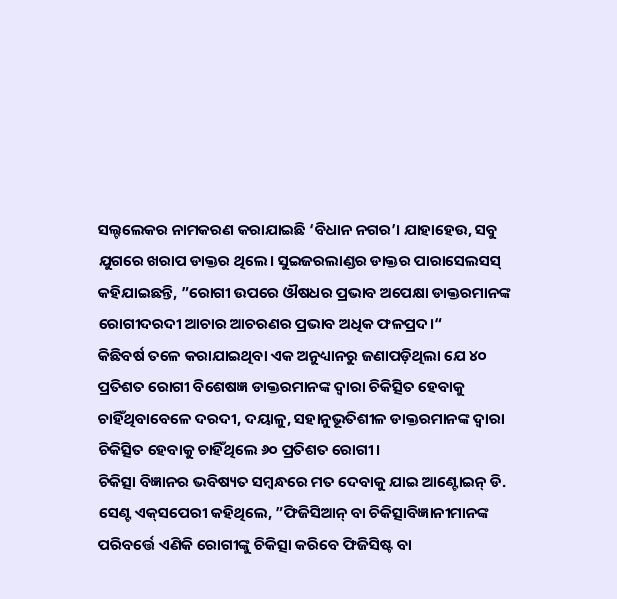ସଲ୍ଟଲେକର ନାମକରଣ କରାଯାଇଛି ‘ବିଧାନ ନଗର’। ଯାହାହେଉ, ସବୁ ଯୁଗରେ ଖରାପ ଡାକ୍ତର ଥିଲେ। ସୁଇଜରଲାଣ୍ଡର ଡାକ୍ତର ପାରାସେଲସସ୍‌ କହିଯାଇଛନ୍ତି, ”ରୋଗୀ ଉପରେ ଔଷଧର ପ୍ରଭାବ ଅପେକ୍ଷା ଡାକ୍ତରମାନଙ୍କ ରୋଗୀଦରଦୀ ଆଚାର ଆଚରଣର ପ୍ରଭାବ ଅଧିକ ଫଳପ୍ରଦ।“
କିଛିବର୍ଷ ତଳେ କରାଯାଇଥିବା ଏକ ଅନୁଧ୍ୟାନରୁ ଜଣାପଡ଼ିଥିଲା ଯେ ୪୦ ପ୍ରତିଶତ ରୋଗୀ ବିଶେଷଜ୍ଞ ଡାକ୍ତରମାନଙ୍କ ଦ୍ୱାରା ଚିକିତ୍ସିତ ହେବାକୁ ଚାହିଁଥିବାବେଳେ ଦରଦୀ, ଦୟାଳୁ, ସହାନୁଭୂତିଶୀଳ ଡାକ୍ତରମାନଙ୍କ ଦ୍ୱାରା ଚିକିତ୍ସିତ ହେବାକୁ ଚାହିଁଥିଲେ ୬୦ ପ୍ରତିଶତ ରୋଗୀ।
ଚିକିତ୍ସା ବିଜ୍ଞାନର ଭବିଷ୍ୟତ ସମ୍ବନ୍ଧରେ ମତ ଦେବାକୁ ଯାଇ ଆଣ୍ଟୋଇନ୍‌ ଡି. ସେଣ୍ଟ ଏକ୍‌ସପେରୀ କହିଥିଲେ, ”ଫିଜିସିଆନ୍‌ ବା ଚିକିତ୍ସାବିଜ୍ଞାନୀମାନଙ୍କ ପରିବର୍ତ୍ତେ ଏଣିକି ରୋଗୀଙ୍କୁ ଚିକିତ୍ସା କରିବେ ଫିଜିସିଷ୍ଟ ବା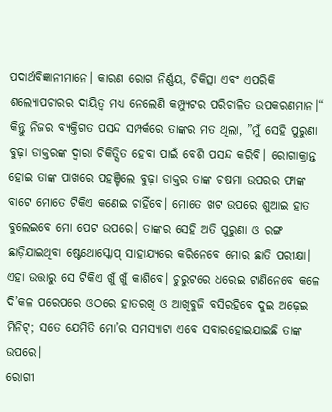ପଦାର୍ଥବିଜ୍ଞାନୀମାନେ। କାରଣ ରୋଗ ନିର୍ଣ୍ଣୟ, ଚିକିତ୍ସା ଏବଂ ଏପରିକି ଶଲ୍ୟୋପଚାରର ଦାୟିତ୍ୱ ମଧ୍ୟ ନେଲେଣି କମ୍ପ୍ୟୁଟର ପରିଚାଳିତ ଉପକରଣମାନ।“
କିନ୍ତୁ ନିଜର ବ୍ୟକ୍ତିଗତ ପସନ୍ଦ ସମ୍ପର୍କରେ ତାଙ୍କର ମତ ଥିଲା, ”ମୁଁ ସେହି ପୁରୁଣା ବୁଢ଼ା ଡାକ୍ତରଙ୍କ ଦ୍ୱାରା ଚିକିତ୍ସିତ ହେବା ପାଇଁ ବେଶି ପସନ୍ଦ କରିବି। ରୋଗାକ୍ରାନ୍ତ ହୋଇ ତାଙ୍କ ପାଖରେ ପହଞ୍ଚିଲେ ବୁଢ଼ା ଡାକ୍ତର ତାଙ୍କ ଚଷମା ଉପରର ଫାଙ୍କ ବାଟେ ମୋତେ ଟିକିଏ କଣେଇ ଚାହିଁବେ। ମୋତେ ଖଟ ଉପରେ ଶୁଆଇ ହାତ ବୁଲେଇବେ ମୋ ପେଟ ଉପରେ। ତାଙ୍କର ସେହି ଅତି ପୁରୁଣା ଓ ରଙ୍ଗ ଛାଡ଼ିଯାଇଥିବା ଷ୍ଟେଥୋସ୍କୋପ୍‌ ସାହାଯ୍ୟରେ କରିନେବେ ମୋର ଛାତି ପରୀକ୍ଷା। ଏହା ଉତ୍ତାରୁ ସେ ଟିକିଏ ଖୁଁ ଖୁଁ କାଶିବେ। ଚୁରୁଟରେ ଧରେଇ ଟାଣିନେବେ କଳେ ଦି’କଳ ପରେପରେ ଓଠରେ ହାତରଖି ଓ ଆଖିବୁଜି ବସିରହିବେ ଦୁଇ ଅଢ଼େଇ ମିନିଟ୍‌; ସତେ ଯେମିତି ମୋ’ର ସମସ୍ୟାଟା ଏବେ ସବାରହୋଇଯାଇଛି ତାଙ୍କ ଉପରେ।
ରୋଗୀ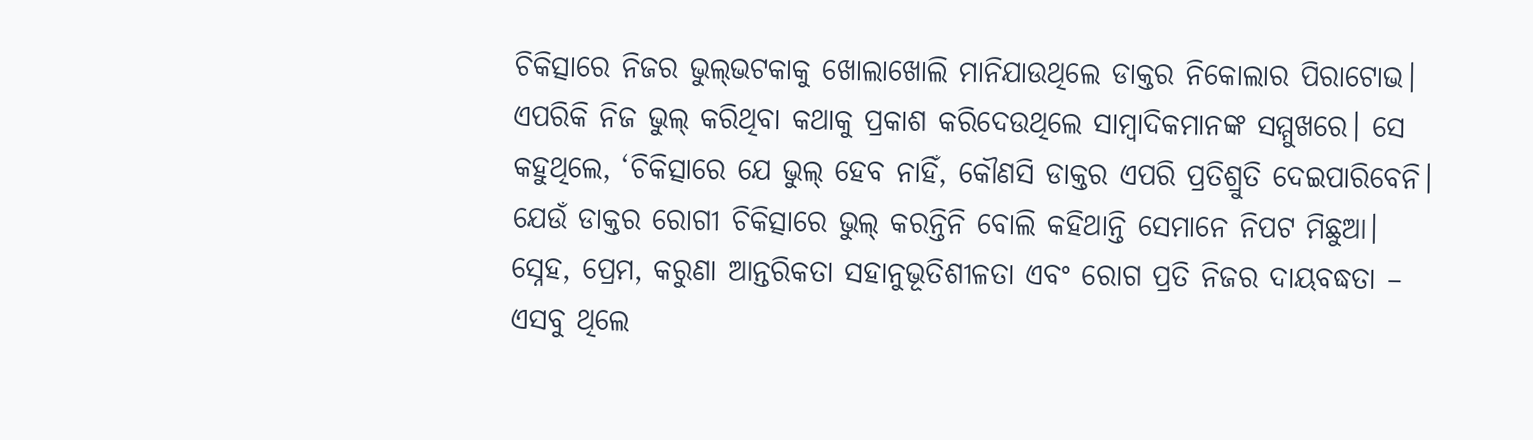ଚିକିତ୍ସାରେ ନିଜର ଭୁଲ୍‌ଭଟକାକୁ ଖୋଲାଖୋଲି ମାନିଯାଉଥିଲେ ଡାକ୍ତର ନିକୋଲାର ପିରାଟୋଭ। ଏପରିକି ନିଜ ଭୁଲ୍‌ କରିଥିବା କଥାକୁ ପ୍ରକାଶ କରିଦେଉଥିଲେ ସାମ୍ବାଦିକମାନଙ୍କ ସମ୍ମୁଖରେ। ସେ କହୁଥିଲେ, ‘ଚିକିତ୍ସାରେ ଯେ ଭୁଲ୍‌ ହେବ ନାହିଁ, କୌଣସି ଡାକ୍ତର ଏପରି ପ୍ରତିଶ୍ରୁତି ଦେଇପାରିବେନି। ଯେଉଁ ଡାକ୍ତର ରୋଗୀ ଚିକିତ୍ସାରେ ଭୁଲ୍‌ କରନ୍ତିନି ବୋଲି କହିଥାନ୍ତି ସେମାନେ ନିପଟ ମିଛୁଆ।
ସ୍ନେହ, ପ୍ରେମ, କରୁଣା ଆନ୍ତରିକତା ସହାନୁଭୂତିଶୀଳତା ଏବଂ ରୋଗ ପ୍ରତି ନିଜର ଦାୟବଦ୍ଧତା – ଏସବୁ ଥିଲେ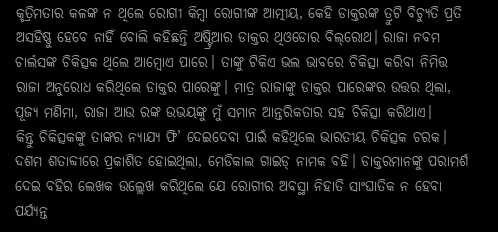କୃତ୍ରିମତାର କଳଙ୍କ ନ ଥିଲେ ରୋଗୀ କିମ୍ବା ରୋଗୀଙ୍କ ଆତ୍ମୀୟ, କେହି ଡାକ୍ତରଙ୍କ ତ୍ରୁଟି ବିଚ୍ୟୁତି ପ୍ରତି ଅସହିଷ୍ଣୁ ହେବେ ନାହିଁ ବୋଲି କହିଛନ୍ତି ଅଷ୍ଟ୍ରିଆର ଡାକ୍ତର ଥିଓଡୋର ବିଲ୍‌ରୋଥ। ରାଜା ନବମ ଚାର୍ଲସଙ୍କ ଚିକିତ୍ସକ ଥିଲେ ଆମ୍ବୋଏ ପାରେ। ତାଙ୍କୁ ଟିକିଏ ଭଲ ଭାବରେ ଚିକିତ୍ସା କରିବା ନିମିତ୍ତ ରାଜା ଅନୁରୋଧ କରିଥିଲେ ଡାକ୍ତର ପାରେଙ୍କୁ। ମାତ୍ର ରାଜାଙ୍କୁ ଡାକ୍ତର ପାରେଙ୍କର ଉତ୍ତର ଥିଲା, ପୂଜ୍ୟ ମଣିମା, ରାଜା ଆଉ ରଙ୍କ ଉଭୟଙ୍କୁ ମୁଁ ସମାନ ଆନ୍ତରିକତାର ସହ ଚିକିତ୍ସା କରିଥାଏ।
କିନ୍ତୁ ଚିକିତ୍ସକଙ୍କୁ ତାଙ୍କର ନ୍ୟାଯ୍ୟ ଫି’ ଦେଇଦେବା ପାଇଁ କହିଥିଲେ ଭାରତୀୟ ଚିକିତ୍ସକ ଚରକ। ଦଶମ ଶତାବ୍ଦୀରେ ପ୍ରକାଶିତ ହୋଇଥିଲା, ମେଡିକାଲ ଗାଇଡ୍‌ ନାମକ ବହି। ଡାକ୍ତରମାନଙ୍କୁ ପରାମର୍ଶ ଦେଇ ବହିର ଲେଖକ ଉଲ୍ଲେଖ କରିଥିଲେ ଯେ ରୋଗୀର ଅବସ୍ଥା ନିହାତି ସାଂଘାତିକ ନ ହେବା ପର୍ଯ୍ୟନ୍ତ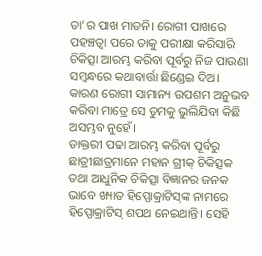ତା’ର ପାଖ ମାଡନି। ରୋଗୀ ପାଖରେ ପହଞ୍ଚତ୍ବା ପରେ ତାକୁ ପରୀକ୍ଷା କରିସାରି ଚିକିତ୍ସା ଆରମ୍ଭ କରିବା ପୂର୍ବରୁ ନିଜ ପାଉଣା ସମ୍ବନ୍ଧରେ କଥାବାର୍ତ୍ତା ଛିଣ୍ଡେଇ ଦିଅ। କାରଣ ରୋଗୀ ସାମାନ୍ୟ ଉପଶମ ଅନୁଭବ କରିବା ମାତ୍ରେ ସେ ତୁମକୁ ଭୁଲିଯିବା କିଛି ଅସମ୍ଭବ ନୁହେଁ।
ଡାକ୍ତରୀ ପଢା ଆରମ୍ଭ କରିବା ପୂର୍ବରୁ ଛାତ୍ରୀଛାତ୍ରମାନେ ମହାନ ଗ୍ରୀକ୍‌ ଚିକିତ୍ସକ ତଥା ଆଧୁନିକ ଚିକିତ୍ସା ବିଜ୍ଞାନର ଜନକ ଭାବେ ଖ୍ୟାତ ହିପ୍ପୋକ୍ରାଟିସ୍‌ଙ୍କ ନାମରେ ହିପ୍ପୋକ୍ରାଟିସ୍‌ ଶପଥ ନେଇଥାନ୍ତି। ସେହି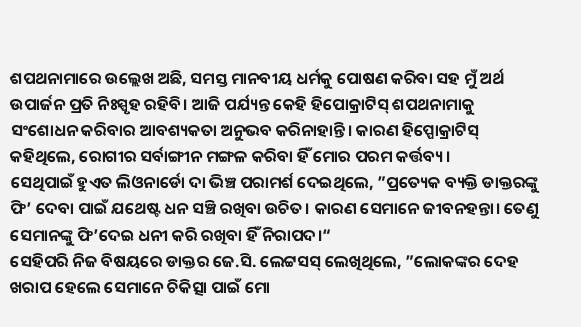ଶପଥନାମାରେ ଉଲ୍ଲେଖ ଅଛି, ସମସ୍ତ ମାନବୀୟ ଧର୍ମକୁ ପୋଷଣ କରିବା ସହ ମୁଁ ଅର୍ଥ ଉପାର୍ଜନ ପ୍ରତି ନିଃସ୍ପୃହ ରହିବି। ଆଜି ପର୍ଯ୍ୟନ୍ତ କେହି ହିପୋକ୍ରାଟିସ୍‌ ଶପଥନାମାକୁ ସଂଶୋଧନ କରିବାର ଆବଶ୍ୟକତା ଅନୁଭବ କରିନାହାନ୍ତି। କାରଣ ହିପ୍ପୋକ୍ରାଟିସ୍‌ କହିଥିଲେ, ରୋଗୀର ସର୍ବାଙ୍ଗୀନ ମଙ୍ଗଳ କରିବା ହିଁ ମୋର ପରମ କର୍ତ୍ତବ୍ୟ।
ସେଥିପାଇଁ ହୁଏତ ଲିଓନାର୍ଡୋ ଦା ଭିଞ୍ଚ ପରାମର୍ଶ ଦେଇଥିଲେ, ”ପ୍ରତ୍ୟେକ ବ୍ୟକ୍ତି ଡାକ୍ତରଙ୍କୁ ଫି’ ଦେବା ପାଇଁ ଯଥେଷ୍ଟ ଧନ ସଞ୍ଚି ରଖିବା ଉଚିତ। କାରଣ ସେମାନେ ଜୀବନହନ୍ତା। ତେଣୁ ସେମାନଙ୍କୁ ଫି’ଦେଇ ଧନୀ କରି ରଖିବା ହିଁ ନିରାପଦ।“
ସେହିପରି ନିଜ ବିଷୟରେ ଡାକ୍ତର ଜେ.ସି. ଲେଟ୍ଟସସ୍‌ ଲେଖିଥିଲେ, ”ଲୋକଙ୍କର ଦେହ ଖରାପ ହେଲେ ସେମାନେ ଚିକିତ୍ସା ପାଇଁ ମୋ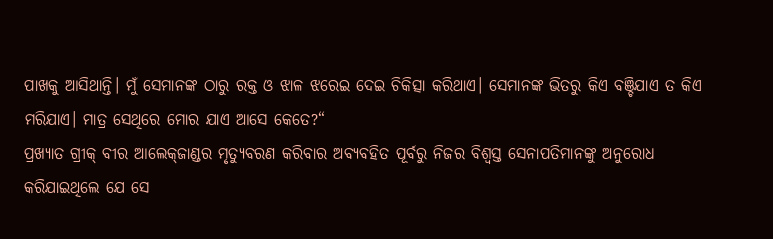ପାଖକୁ ଆସିଥାନ୍ତି। ମୁଁ ସେମାନଙ୍କ ଠାରୁ ରକ୍ତ ଓ ଝାଳ ଝରେଇ ଦେଇ ଚିକିତ୍ସା କରିଥାଏ। ସେମାନଙ୍କ ଭିତରୁ କିଏ ବଞ୍ଚିଯାଏ ତ କିଏ ମରିଯାଏ। ମାତ୍ର ସେଥିରେ ମୋର ଯାଏ ଆସେ କେତେ?“
ପ୍ରଖ୍ୟାତ ଗ୍ରୀକ୍‌ ବୀର ଆଲେକ୍‌ଜାଣ୍ଡର ମୃତ୍ୟୁବରଣ କରିବାର ଅବ୍ୟବହିତ ପୂର୍ବରୁ ନିଜର ବିଶ୍ୱସ୍ତ ସେନାପତିମାନଙ୍କୁ ଅନୁରୋଧ କରିଯାଇଥିଲେ ଯେ ସେ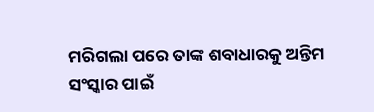ମରିଗଲା ପରେ ତାଙ୍କ ଶବାଧାରକୁ ଅନ୍ତିମ ସଂସ୍କାର ପାଇଁ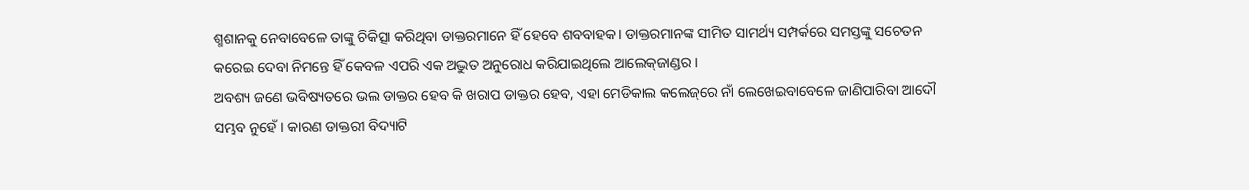ଶ୍ମଶାନକୁ ନେବାବେଳେ ତାଙ୍କୁ ଚିକିତ୍ସା କରିଥିବା ଡାକ୍ତରମାନେ ହିଁ ହେବେ ଶବବାହକ। ଡାକ୍ତରମାନଙ୍କ ସୀମିତ ସାମର୍ଥ୍ୟ ସମ୍ପର୍କରେ ସମସ୍ତଙ୍କୁ ସଚେତନ କରେଇ ଦେବା ନିମନ୍ତେ ହିଁ କେବଳ ଏପରି ଏକ ଅଦ୍ଭୁତ ଅନୁରୋଧ କରିଯାଇଥିଲେ ଆଲେକ୍‌ଜାଣ୍ଡର।
ଅବଶ୍ୟ ଜଣେ ଭବିଷ୍ୟତରେ ଭଲ ଡାକ୍ତର ହେବ କି ଖରାପ ଡାକ୍ତର ହେବ, ଏହା ମେଡିକାଲ କଲେଜ୍‌ରେ ନାଁ ଲେଖେଇବାବେଳେ ଜାଣିପାରିବା ଆଦୌ ସମ୍ଭବ ନୁହେଁ। କାରଣ ଡାକ୍ତରୀ ବିଦ୍ୟାଟି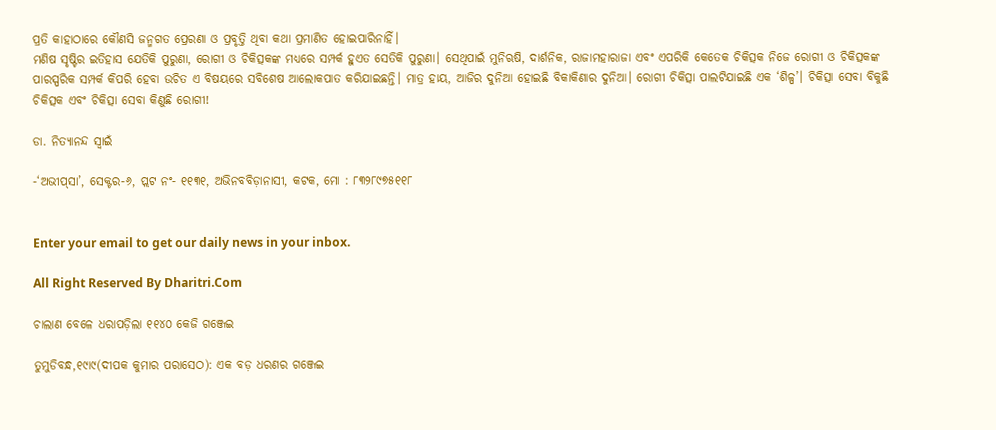ପ୍ରତି କାହାଠାରେ କୌଣସି ଜନ୍ମଗତ ପ୍ରେରଣା ଓ ପ୍ରବୃତ୍ତି ଥିବା କଥା ପ୍ରମାଣିତ ହୋଇପାରିନାହିଁ।
ମଣିଷ ସୃଷ୍ଟିର ଇତିହାସ ଯେତିକି ପୁରୁଣା, ରୋଗୀ ଓ ଚିକିତ୍ସକଙ୍କ ମଧ୍ୟରେ ସମ୍ପର୍କ ହୁଏତ ସେତିକି ପୁରୁଣା। ସେଥିପାଇଁ ମୁନିଋଷି, ଦାର୍ଶନିକ, ରାଜାମହାରାଜା ଏବଂ ଏପରିକି କେତେକ ଚିକିତ୍ସକ ନିଜେ ରୋଗୀ ଓ ଚିକିତ୍ସକଙ୍କ ପାରସ୍ପରିକ ସମ୍ପର୍କ କିପରି ହେବା ଉଚିତ ଏ ବିଷୟରେ ସବିଶେଷ ଆଲୋକପାତ କରିଯାଇଛନ୍ତି। ମାତ୍ର ହାୟ, ଆଜିର ଦୁନିଆ ହୋଇଛି ବିକାକିଣାର ଦୁନିଆ। ରୋଗୀ ଚିକିତ୍ସା ପାଲଟିଯାଇଛି ଏକ ‘ଶିଳ୍ପ’। ଚିକିତ୍ସା ସେବା ବିକୁଛି ଚିକିତ୍ସକ ଏବଂ ଚିକିତ୍ସା ସେବା କିଣୁଛି ରୋଗୀ!

ଡା. ନିତ୍ୟାନନ୍ଦ ସ୍ବାଇଁ

-‘ଅଭୀପ୍‌ସା’, ସେକ୍ଟର-୬, ପ୍ଲଟ ନଂ- ୧୧୩୧, ଅଭିନବବିଡ଼ାନାସୀ, କଟକ, ମୋ : ୮୩୨୮୯୭୫୧୧୮


Enter your email to get our daily news in your inbox.

All Right Reserved By Dharitri.Com

ଚାଲାଣ ବେଳେ ଧରାପଡ଼ିଲା ୧୧୪୦ କେଜି ଗଞ୍ଜେଇ

ତୁମୁଡିବନ୍ଧ,୧୯ା୯(ଦୀପକ କୁମାର ପରାସେଠ): ଏକ ବଡ଼ ଧରଣର ଗଞ୍ଜେଇ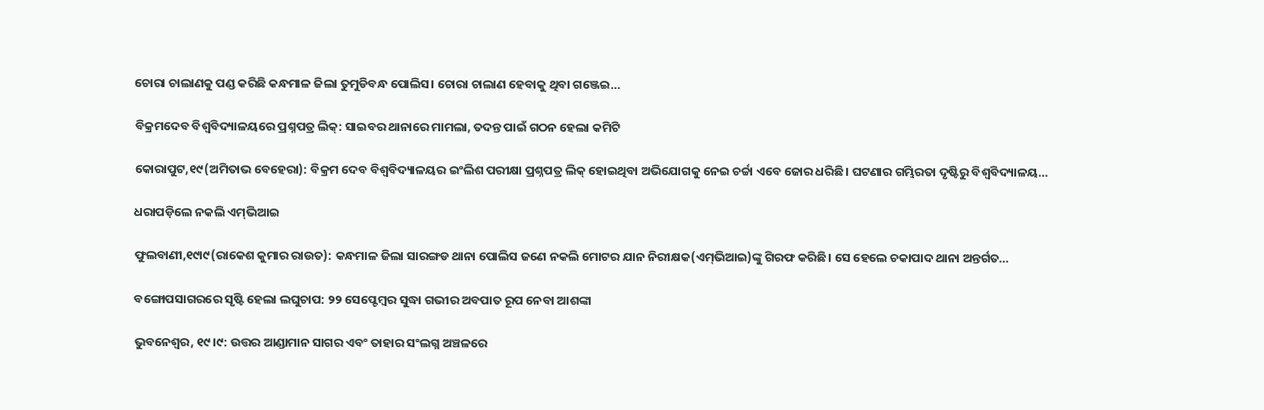ଚୋରା ଚାଲାଣକୁ ପଣ୍ଡ କରିଛି କନ୍ଧମାଳ ଜିଲା ତୁମୁଡିବନ୍ଧ ପୋଲିସ। ଚୋରା ଚାଲାଣ ହେବାକୁ ଥିବା ଗଞ୍ଜେଇ…

ବିକ୍ରମଦେବ ବିଶ୍ୱବିଦ୍ୟାଳୟରେ ପ୍ରଶ୍ନପତ୍ର ଲିକ୍‌: ସାଇବର ଥାନାରେ ମାମଲା, ତଦନ୍ତ ପାଇଁ ଗଠନ ହେଲା କମିଟି

କୋରାପୁଟ,୧୯(ଅମିତାଭ ବେହେରା): ବିକ୍ରମ ଦେବ ବିଶ୍ୱବିଦ୍ୟାଳୟର ଇଂଲିଶ ପରୀକ୍ଷା ପ୍ରଶ୍ନପତ୍ର ଲିକ୍‌ ହୋଇଥିବା ଅଭିଯୋଗକୁ ନେଇ ଚର୍ଚ୍ଚା ଏବେ ଜୋର ଧରିଛି। ଘଟଣାର ଗମ୍ଭିରତା ଦୃଷ୍ଟିରୁ ବିଶ୍ୱବିଦ୍ୟାଳୟ…

ଧରାପଡ଼ିଲେ ନକଲି ଏମ୍‌ଭିଆଇ

ଫୁଲବାଣୀ,୧୯ା୯(ରାକେଶ କୁମାର ରାଉତ): କନ୍ଧମାଳ ଜିଲା ସାରଙ୍ଗଡ ଥାନା ପୋଲିସ ଜଣେ ନକଲି ମୋଟର ଯାନ ନିରୀକ୍ଷକ(ଏମ୍‌ଭିଆଇ)ଙ୍କୁ ଗିରଫ କରିଛି। ସେ ହେଲେ ଚକାପାଦ ଥାନା ଅନ୍ତର୍ଗତ…

ବଙ୍ଗୋପସାଗରରେ ସୃଷ୍ଟି ହେଲା ଲଘୁଚାପ: ୨୨ ସେପ୍ଟେମ୍ବର ସୁଦ୍ଧା ଗଭୀର ଅବପାତ ରୂପ ନେବା ଆଶଙ୍କା

ଭୁବନେଶ୍ୱର, ୧୯।୯: ଉତ୍ତର ଆଣ୍ଡାମାନ ସାଗର ଏବଂ ତାହାର ସଂଲଗ୍ନ ଅଞ୍ଚଳରେ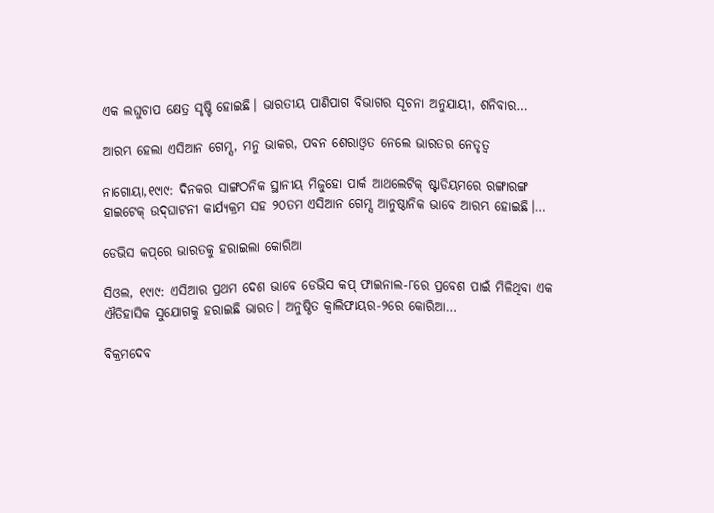ଏକ ଲଘୁଚାପ କ୍ଷେତ୍ର ସୃଷ୍ଟି ହୋଇଛି। ଭାରତୀୟ ପାଣିପାଗ ବିଭାଗର ସୂଚନା ଅନୁଯାୟୀ, ଶନିବାର…

ଆରମ୍ଭ ହେଲା ଏସିଆନ ଗେମ୍ସ, ମନୁ ଭାକର, ପବନ ଶେରାଓ୍ବତ ନେଲେ ଭାରତର ନେତୃତ୍ୱ

ନାଗୋୟା,୧୯ା୯: ଦିନକର ସାଙ୍ଗଠନିକ ସ୍ଥାନୀୟ ମିଜୁହୋ ପାର୍କ ଆଥଲେଟିକ୍‌ ଷ୍ଟାଡିୟମରେ ରଙ୍ଗାରଙ୍ଗ ହାଇଟେକ୍‌ ଉଦ୍‌ଘାଟନୀ କାର୍ଯ୍ୟକ୍ରମ ସହ ୨୦ତମ ଏସିଆନ ଗେମ୍ସ ଆନୁଷ୍ଠାନିକ ଭାବେ ଆରମ୍ଭ ହୋଇଛି।…

ଡେଭିସ କପ୍‌ରେ ଭାରତକୁ ହରାଇଲା କୋରିଆ

ସିଓଲ, ୧୯ା୯: ଏସିଆର ପ୍ରଥମ ଦେଶ ଭାବେ ଡେଭିସ କପ୍‌ ଫାଇନାଲ-୮ରେ ପ୍ରବେଶ ପାଇଁ ମିଳିଥିବା ଏକ ଐତିହାସିକ ସୁଯୋଗକୁ ହରାଇଛି ଭାରତ। ଅନୁଷ୍ଠିତ କ୍ୱାଲିଫାୟର-୨ରେ କୋରିଆ…

ବିକ୍ରମଦେବ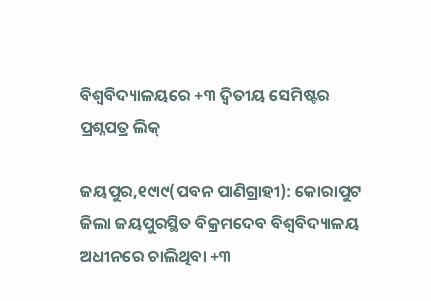ବିଶ୍ୱବିଦ୍ୟାଳୟରେ +୩ ଦ୍ୱିତୀୟ ସେମିଷ୍ଟର ପ୍ରଶ୍ନପତ୍ର ଲିକ୍‌

ଜୟପୁର,୧୯ା୯(ପବନ ପାଣିଗ୍ରାହୀ): କୋରାପୁଟ ଜିଲା ଜୟପୁରସ୍ଥିତ ବିକ୍ରମଦେବ ବିଶ୍ୱବିଦ୍ୟାଳୟ ଅଧୀନରେ ଚାଲିଥିବା +୩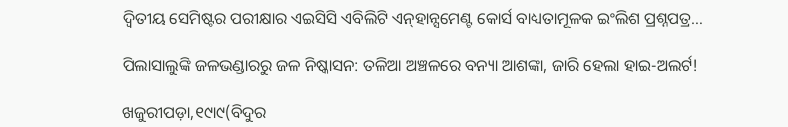ଦ୍ବିତୀୟ ସେମିଷ୍ଟର ପରୀକ୍ଷାର ଏଇସିସି ଏବିଲିଟି ଏନ୍‌ହାନ୍ସମେଣ୍ଟ କୋର୍ସ ବାଧ୍ୟତାମୂଳକ ଇଂଲିଶ ପ୍ରଶ୍ନପତ୍ର…

ପିଲାସାଲୁଙ୍କି ଜଳଭଣ୍ଡାରରୁ ଜଳ ନିଷ୍କାସନ: ତଳିଆ ଅଞ୍ଚଳରେ ବନ୍ୟା ଆଶଙ୍କା, ଜାରି ହେଲା ହାଇ-ଅଲର୍ଟ!

ଖଜୁରୀପଡ଼ା,୧୯ା୯(ବିଦୁର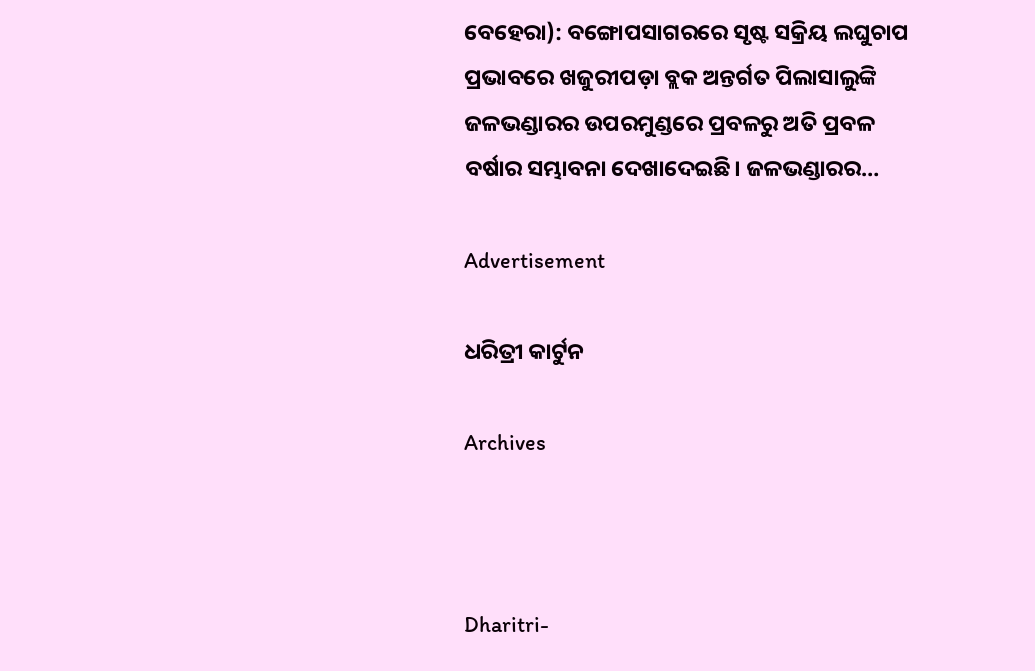ବେହେରା): ବଙ୍ଗୋପସାଗରରେ ସୃଷ୍ଟ ସକ୍ରିୟ ଲଘୁଚାପ ପ୍ରଭାବରେ ଖଜୁରୀପଡ଼ା ବ୍ଲକ ଅନ୍ତର୍ଗତ ପିଲାସାଲୁଙ୍କି ଜଳଭଣ୍ଡାରର ଉପରମୁଣ୍ଡରେ ପ୍ରବଳରୁ ଅତି ପ୍ରବଳ ବର୍ଷାର ସମ୍ଭାବନା ଦେଖାଦେଇଛି। ଜଳଭଣ୍ଡାରର…

Advertisement

ଧରିତ୍ରୀ କାର୍ଟୁନ

Archives



Dharitri-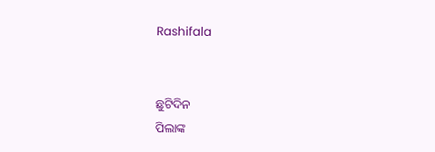Rashifala


ଛୁଟିଦିନ
ପିଲାଙ୍କ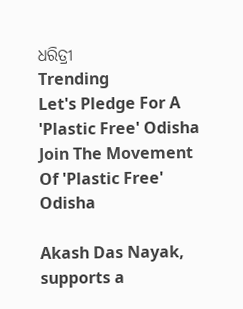ଧରିତ୍ରୀ
Trending
Let's Pledge For A 'Plastic Free' Odisha Join The Movement Of 'Plastic Free' Odisha

Akash Das Nayak, supports a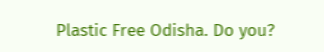Plastic Free Odisha. Do you?